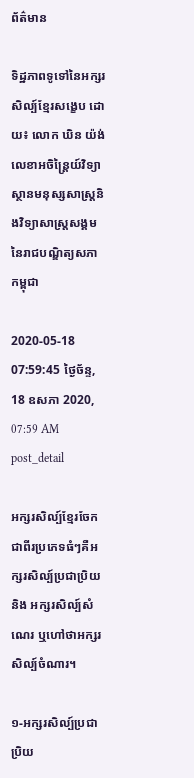ព័ត៌មាន

ទិដ្ឋភាពទូទៅនៃអក្សរសិល្ប៍ខ្មែរសង្ខេប ដោយ៖ លោក ឃិន យ៉ង់ លេខាអចិន្ត្រៃយ៍វិទ្យាស្ថានមនុស្សសាស្ត្រនិងវិទ្យាសាស្ត្រសង្គមនៃរាជបណ្ឌិត្យសភាកម្ពុជា

2020-05-18 07:59:45 ថ្ងៃច័ន្ទ, 18 ឧសភា 2020, 07:59 AM
post_detail

អក្សរសិល្ប៍ខ្មែរចែកជាពីរប្រភេទធំៗគឺអក្សរសិល្ប៍ប្រជាប្រិយ និង អក្សរសិល្ប៍សំណេរ ឬហៅថាអក្សរសិល្ប៍ចំណារ។

១-អក្សរសិល្ប៍ប្រជាប្រិយ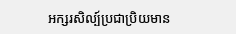អក្សរសិល្ប៍ប្រជាប្រិយមាន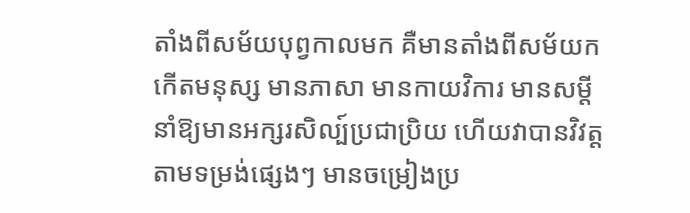តាំងពីសម័យបុព្វកាលមក គឺមានតាំងពីសម័យកកើតមនុស្ស មានភាសា មានកាយវិការ មានសម្ដី នាំឱ្យមានអក្សរសិល្ប៍ប្រជាប្រិយ ហើយវាបានវិវត្តតាមទម្រង់ផ្សេងៗ មានចម្រៀងប្រ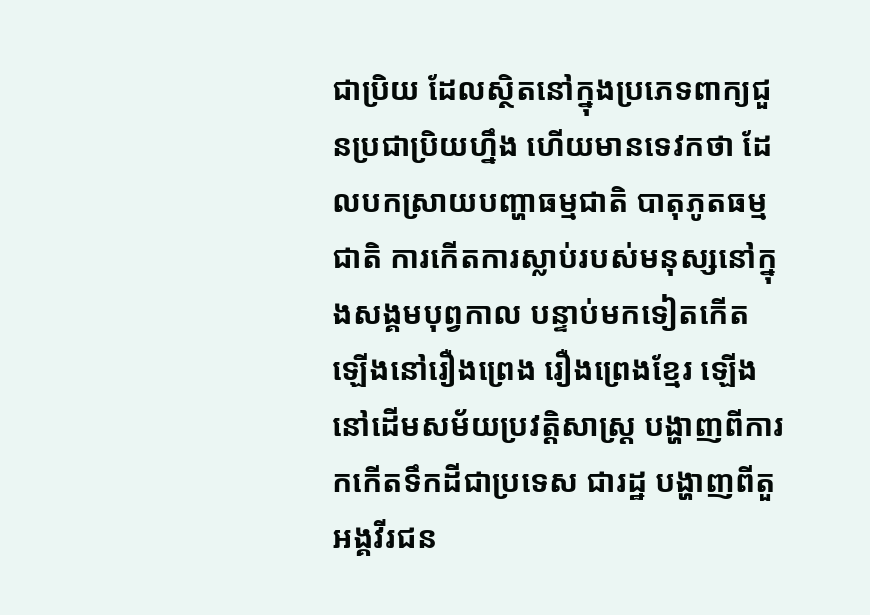ជាប្រិយ ដែលស្ថិតនៅក្នុងប្រភេទពាក្យជួនប្រជាប្រិយហ្នឹង ហើយមានទេវកថា ដែលបកស្រាយបញ្ហាធម្មជាតិ បាតុភូតធម្មជាតិ ការកើតការស្លាប់របស់មនុស្សនៅក្នុងសង្គមបុព្វកាល បន្ទាប់មកទៀតកើតឡើងនៅរឿងព្រេង រឿងព្រេងខ្មែរ ឡើងនៅដើមសម័យប្រវត្តិសាស្ត្រ បង្ហាញពីការកកើតទឹកដីជាប្រទេស ជារដ្ឋ បង្ហាញពីតួអង្គវីរជន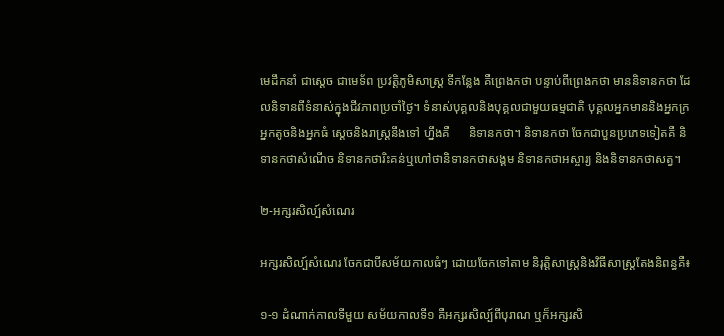មេដឹកនាំ ជាស្ដេច ជាមេទ័ព ប្រវត្តិភូមិសាស្ត្រ ទីកន្លែង គឺព្រេងកថា បន្ទាប់ពីព្រេងកថា មាននិទានកថា ដែលនិទានពីទំនាស់ក្នុងជីវភាពប្រចាំថ្ងៃ។ ទំនាស់បុគ្គលនិងបុគ្គលជាមួយធម្មជាតិ បុគ្គលអ្នកមាននិងអ្នកក្រ អ្នកតូចនិងអ្នកធំ ស្ដេចនិងរាស្រ្តនឹងទៅ ហ្នឹងគឺ      និទានកថា។ និទានកថា ចែកជាបួនប្រភេទទៀតគឺ និទានកថាសំណើច និទានកថារិះគន់ឬហៅថានិទានកថាសង្គម និទានកថាអស្ចារ្យ និងនិទានកថាសត្វ។

២-អក្សរសិល្ប៍សំណេរ

អក្សរសិល្ប៍សំណេរ ចែកជាបីសម័យកាលធំៗ ដោយចែកទៅតាម និរុត្តិសាស្ត្រនិងវិធីសាស្រ្តតែងនិពន្ធគឺ៖

១-១ ដំណាក់កាលទីមួយ សម័យកាលទី១ គឺអក្សរសិល្ប៍ពីបុរាណ ឬក៏អក្សរសិ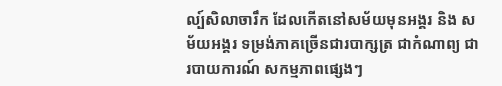ល្ប៍សិលាចារឹក ដែលកើតនៅសម័យមុនអង្គរ និង សម័យអង្គរ ទម្រង់ភាគច្រើនជារបាក្សត្រ ជាកំណាព្យ ជារបាយការណ៍ សកម្មភាពផ្សេងៗ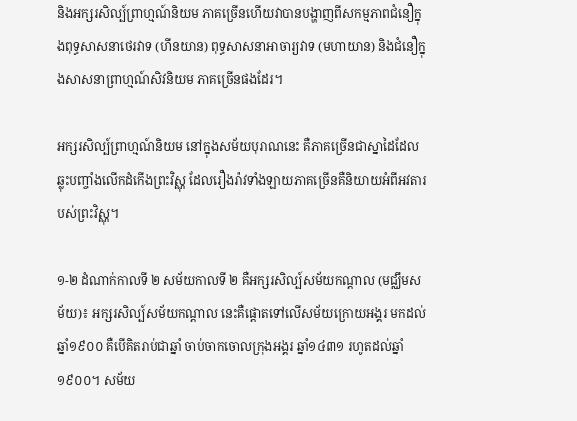និងអក្សរសិល្ប៍ព្រាហ្មណ៍និយម ភាគច្រើនហើយវាបានបង្ហាញពីសកម្មភាពជំនឿក្នុងពុទ្ធសាសនាថេរវាទ (ហីនយាន) ពុទ្ធសាសនាអាចារ្យវាទ (មហាយាន) និងជំនឿក្នុងសាសនាព្រាហ្មណ៍សិវនិយម ភាគច្រើនផងដែរ។

អក្សរសិល្ប៍ព្រាហ្មណ៍និយម នៅក្នុងសម័យបុរាណនេះ គឺភាគច្រើនជាស្នាដៃដែលឆ្លុះបញ្ចាំងលើកដំកើងព្រះវិស្ណុ ដែលរឿងរ៉ាវទាំងឡាយភាគច្រើនគឺនិយាយអំពីអវតារបស់ព្រះវិស្ណុ។

១-២ ដំណាក់កាលទី ២ សម័យកាលទី ២ គឺអក្សរសិល្ប៍សម័យកណ្ដាល (មជ្ឈឹមសម័យ)៖ អក្សរសិល្ប៍សម័យកណ្ដាល នេះគឺផ្ដោតទៅលើសម័យក្រោយអង្គរ មកដល់ឆ្នាំ១៩០០ គឺបើគិតរាប់ជាឆ្នាំ ចាប់ចាកចោលក្រុងអង្គរ ឆ្នាំ១៤៣១ រហូតដល់ឆ្នាំ១៩០០។ សម័យ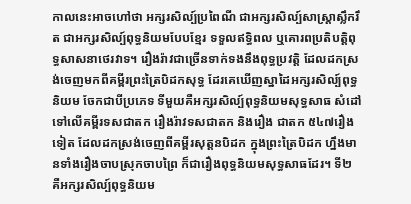កាលនេះអាចហៅថា អក្សរសិល្ប៍ប្រពៃណី ជាអក្សរសិល្ប៍សាស្ត្រាស្លឹករឹត ជាអក្សរសិល្ប៍ពុទ្ធនិយមបែបខ្មែរ ទទួលឥទ្ធិពល ឬគោរពប្រតិបត្តិពុទ្ធសាសនាថេរវាទ។ រឿងរ៉ាវជាច្រើនទាក់ទងនឹងពុទ្ធប្រវត្តិ ដែលដកស្រង់ចេញមកពីគម្ពីរព្រះត្រៃបិដកសុទ្ធ ដែរគេឃើញស្នាដៃអក្សរសិល្ប៍ពុទ្ធនិយម ចែកជាបីប្រភេទ ទីមួយគឺអក្សរសិល្ប៍ពុទ្ធនិយមសុទ្ធសាធ សំដៅទៅលើគម្ពីរទសជាតក រឿងរ៉ាវទសជាតក និងរឿង ជាតក ៥៤៧រឿងទៀត ដែលដកស្រង់ចេញពីគម្ពីរសុត្តនបិដក ក្នុងព្រះត្រៃបិដក ហ្នឹងមានទាំងរឿងចាបស្រុកចាបព្រៃ ក៏ជារឿងពុទ្ធនិយមសុទ្ធសាធដែរ។ ទី២ គឺអក្សរសិល្ប៍ពុទ្ធនិយម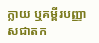ក្លាយ ឬគម្ពីរបញ្ញាសជាតក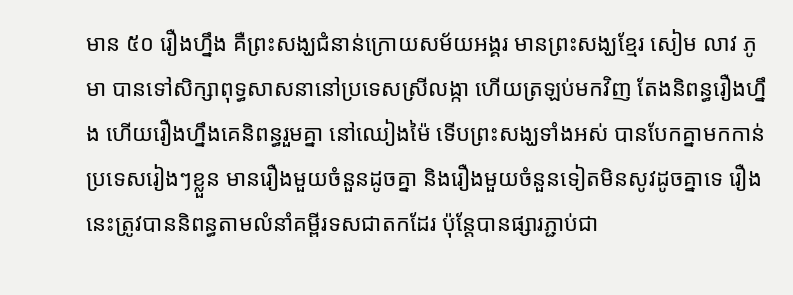មាន ៥០ រឿងហ្នឹង គឺព្រះសង្ឃជំនាន់ក្រោយសម័យអង្គរ មានព្រះសង្ឃខ្មែរ សៀម លាវ ភូមា បានទៅសិក្សាពុទ្ធសាសនានៅប្រទេសស្រីលង្កា ហើយត្រឡប់មកវិញ តែងនិពន្ធរឿងហ្នឹង ហើយរឿងហ្នឹងគេនិពន្ធរួមគ្នា នៅឈៀងម៉ៃ ទើបព្រះសង្ឃទាំងអស់ បានបែកគ្នាមកកាន់ប្រទេសរៀងៗខ្លួន មានរឿងមួយចំនួនដូចគ្នា និងរឿងមួយចំនួនទៀតមិនសូវដូចគ្នាទេ រឿងនេះត្រូវបាននិពន្ធតាមលំនាំគម្ពីរទសជាតកដែរ ប៉ុន្តែបានផ្សារភ្ជាប់ជា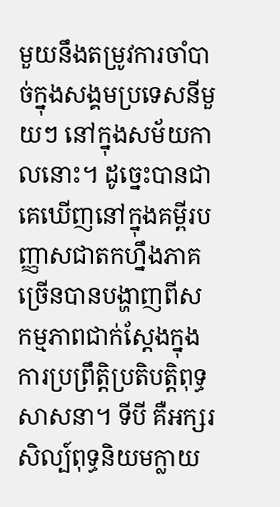មួយនឹងតម្រូវការចាំបាច់ក្នុងសង្គមប្រទេសនីមួយៗ នៅក្នុងសម័យកាលនោះ។ ដូច្នេះបានជាគេឃើញនៅក្នុងគម្ពីរបញ្ញាសជាតកហ្នឹងភាគច្រើនបានបង្ហាញពីសកម្មភាពជាក់ស្ដែងក្នុងការប្រព្រឹត្តិប្រតិបត្តិពុទ្ធសាសនា។ ទីបី គឺអក្សរសិល្ប៍ពុទ្ធនិយមក្លាយ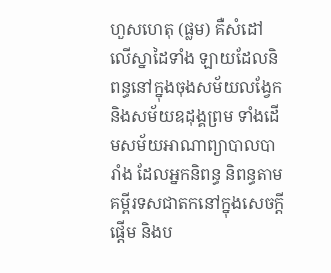ហួសហេតុ (ផ្លម) គឺសំដៅលើស្នាដៃទាំង ឡាយដែលនិពន្ធនៅក្នុងចុងសម័យលង្វែក និងសម័យឧដុង្គព្រម ទាំងដើមសម័យអាណាព្យាបាលបារាំង ដែលអ្នកនិពន្ធ និពន្ធតាមគម្ពីរទសជាតកនៅក្នុងសេចក្តីផ្ដើម និងប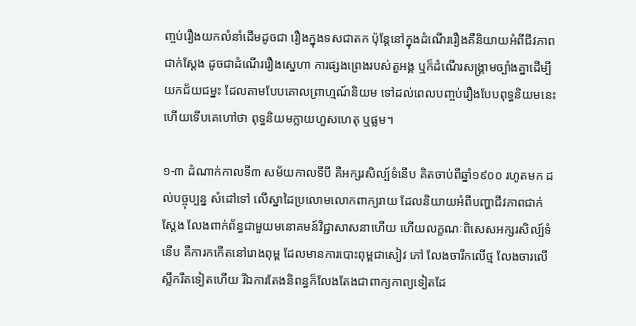ញ្ចប់រឿងយកលំនាំដើមដូចជា រឿងក្នុងទសជាតក ប៉ុន្តែនៅក្នុងដំណើររឿងគឺនិយាយអំពីជីវភាពជាក់ស្ដែង ដូចជាដំណើររឿងស្នេហា ការផ្សងព្រេងរបស់តួអង្គ ឬក៏ដំណើរសង្គ្រាមច្បាំងគ្នាដើម្បីយកជ័យជម្នះ ដែលតាមបែបគោលព្រាហ្មណ៍និយម ទៅដល់ពេលបញ្ចប់រឿងបែបពុទ្ធនិយមនេះហើយទើបគេហៅថា ពុទ្ធនិយមក្លាយហួសហេតុ ឬផ្លម។

១-៣ ដំណាក់កាលទី៣ សម័យកាលទីបី គឺអក្សរសិល្ប៍ទំនើប គិតចាប់ពីឆ្នាំ១៩០០ រហូតមក ដល់បច្ចុប្បន្ន សំដៅទៅ លើស្នាដៃប្រលោមលោកពាក្យរាយ ដែលនិយាយអំពីបញ្ហាជីវភាពជាក់ស្ដែង លែងពាក់ព័ន្ធជាមួយមនោគមន៍វិជ្ជាសាសនាហើយ ហើយលក្ខណៈពិសេសអក្សរសិល្ប៍ទំនើប គឺការកកើតនៅរោងពុម្ព ដែលមានការបោះពុម្ពជាសៀវ ភៅ លែងចារឹកលើថ្ម លែងចារលើស្លឹករឹតទៀតហើយ រីឯការតែងនិពន្ធក៏លែងតែងជាពាក្យកាព្យទៀតដែ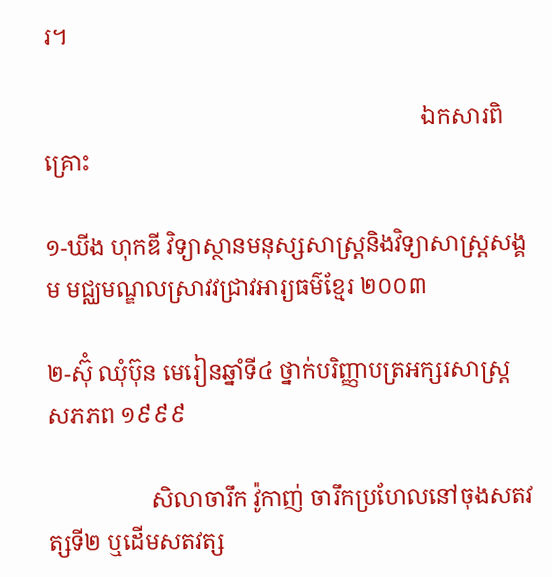រ។

                                                                  ឯកសារពិគ្រោះ

១-ឃីង ហុកឌី វិទ្យាស្ថានមនុស្សសាស្ត្រនិងវិទ្យាសាស្ត្រសង្គម មជ្ឈមណ្ឌលស្រាវវជ្រាវអារ្យធម៌ខ្មែរ ២០០៣

២-ស៊ុំ ឈុំប៊ុន មេរៀនឆ្នាំទី៤ ថ្នាក់បរិញ្ញាបត្រអក្សរសាស្ត្រ សភភព ១៩៩៩

                  សិលាចារឹក វ៉ូកាញ់ ចារឹកប្រហែលនៅចុងសតវត្សទី២ ឬដើមសតវត្ស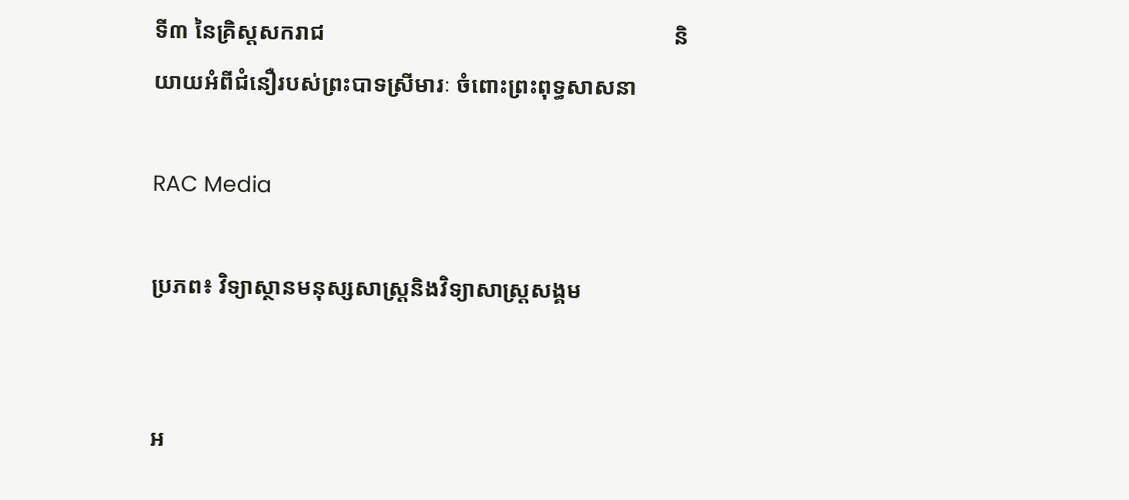ទី៣ នៃគ្រិស្តសករាជ                                                             និយាយអំពីជំនឿរបស់ព្រះបាទស្រីមារៈ ចំពោះព្រះពុទ្ធសាសនា

RAC Media

ប្រភព៖ វិទ្យាស្ថានមនុស្សសាស្ត្រនិងវិទ្យាសាស្ត្រសង្គម


អ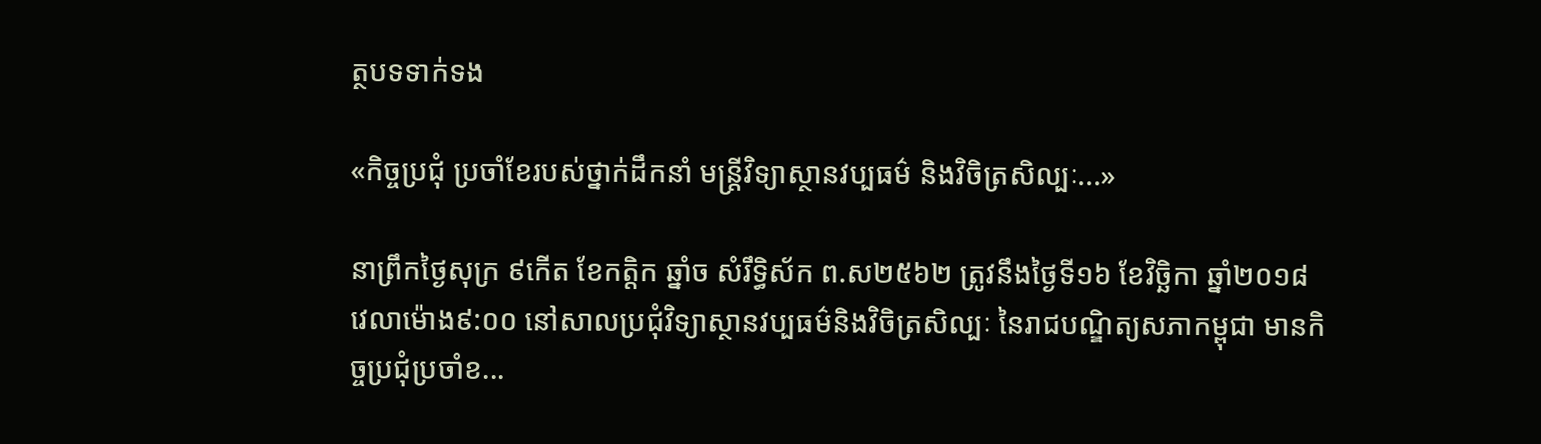ត្ថបទទាក់ទង

«កិច្ចប្រជុំ ប្រចាំខែរបស់ថ្នាក់ដឹកនាំ មន្ត្រីវិទ្យាស្ថានវប្បធម៌ និងវិចិត្រសិល្បៈ...»

នាព្រឹកថ្ងៃសុក្រ ៩កើត ខែកត្តិក ឆ្នាំច សំរឹទ្ធិស័ក ព.ស២៥៦២ ត្រូវនឹងថ្ងៃទី១៦ ខែវិច្ឆិកា ឆ្នាំ២០១៨ វេលាម៉ោង៩:០០ នៅសាលប្រជុំវិទ្យាស្ថានវប្បធម៌និងវិចិត្រសិល្បៈ នៃរាជបណ្ឌិត្យសភាកម្ពុជា មានកិច្ចប្រជុំប្រចាំខ...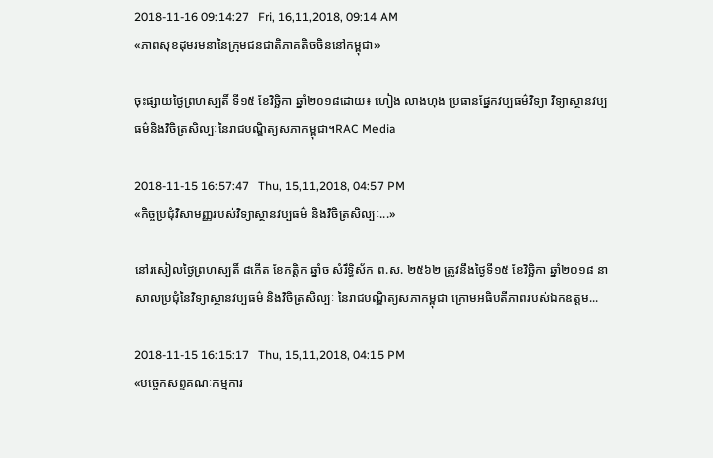2018-11-16 09:14:27   Fri, 16,11,2018, 09:14 AM
«ភាពសុខដុមរមនានៃក្រុមជនជាតិភាគតិចចិននៅកម្ពុជា»

ចុះផ្សាយថ្ងៃព្រហស្បតិ៍ ទី១៥ ខែវិច្ឆិកា ឆ្នាំ២០១៨ដោយ៖ ហៀង លាងហុង ប្រធានផ្នែកវប្បធម៌វិទ្យា វិទ្យាស្ថានវប្បធម៌និងវិចិត្រសិល្បៈនៃរាជបណ្ឌិត្យសភាកម្ពុជា។RAC Media

2018-11-15 16:57:47   Thu, 15,11,2018, 04:57 PM
«កិច្ចប្រជុំវិសាមញ្ញរបស់វិទ្យាស្ថានវប្បធម៌ និងវិចិត្រសិល្បៈ...»

នៅរសៀលថ្ងៃព្រហស្បតិ៍ ៨កើត ខែកត្តិក ឆ្នាំច សំរឹទ្ធិស័ក ព.ស. ២៥៦២ ត្រូវនឹងថ្ងៃទី១៥ ខែវិច្ឆិកា ឆ្នាំ២០១៨ នាសាលប្រជុំនៃវិទ្យាស្ថានវប្បធម៌ និងវិចិត្រសិល្បៈ នៃរាជបណ្ឌិត្យសភាកម្ពុជា ក្រោមអធិបតីភាពរបស់ឯកឧត្តម...

2018-11-15 16:15:17   Thu, 15,11,2018, 04:15 PM
«បច្ចេកសព្ទគណៈកម្មការ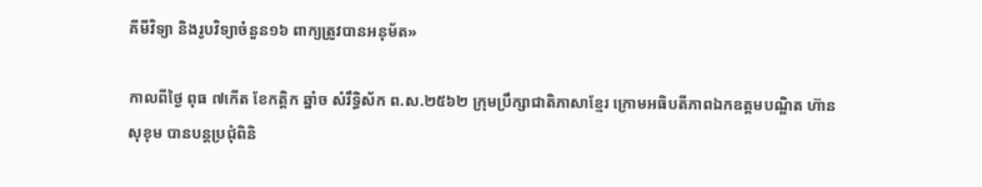គីមីវិទ្យា និងរូបវិទ្យាចំនួន១៦ ពាក្យត្រូវបានអនុម័ត»

កាលពីថ្ងៃ ពុធ ៧កើត ខែកត្តិក ឆ្នាំច សំរឹទ្ធិស័ក ព.ស.២៥៦២ ក្រុមប្រឹក្សាជាតិភាសាខ្មែរ ក្រោមអធិបតីភាពឯកឧត្តមបណ្ឌិត ហ៊ាន សុខុម បានបន្តប្រជុំពិនិ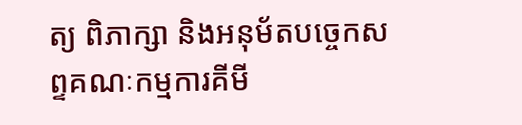ត្យ ពិភាក្សា និងអនុម័តបច្ចេកសព្ទគណៈកម្មការគីមី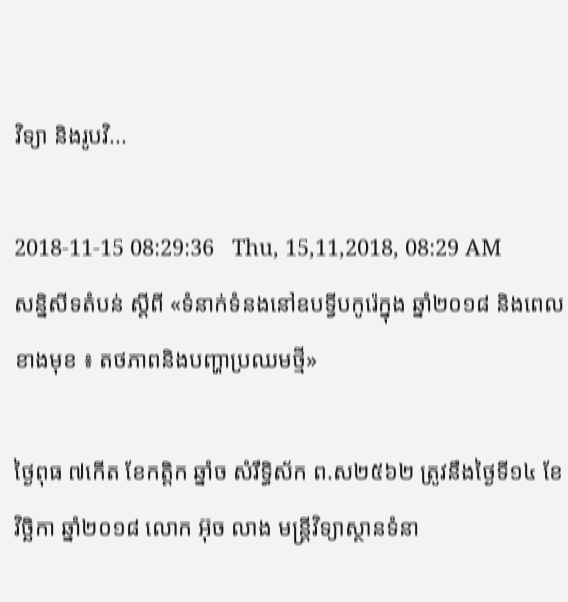វិទ្យា និងរូបវិ...

2018-11-15 08:29:36   Thu, 15,11,2018, 08:29 AM
សន្និសីទតំបន់ ស្តីពី «ទំនាក់ទំនងនៅឧបទ្វីបកូរ៉េក្នុង ឆ្នាំ២០១៨ និងពេលខាងមុខ ៖ តថភាពនិងបញ្ហាប្រឈមថ្មី»

ថ្ងៃពុធ ៧កើត ខែកត្តិក ឆ្នាំច សំរឹទ្ធិស័ក ព.ស២៥៦២ ត្រូវនឹងថ្ងៃទី១៤ ខែវិច្ឆិកា ឆ្នាំ២០១៨ លោក អ៊ុច លាង មន្ត្រីវិទ្យាស្ថានទំនា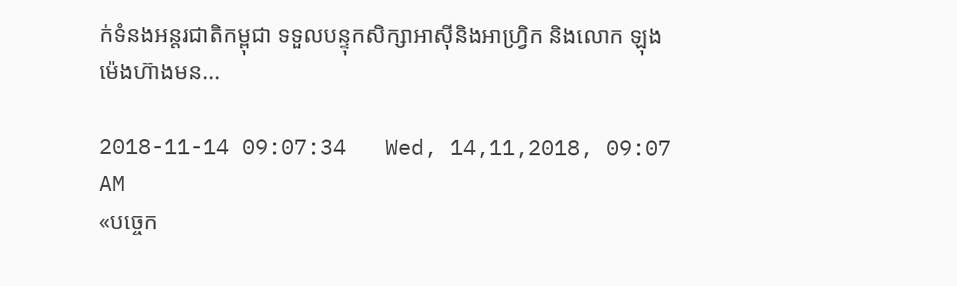ក់ទំនងអន្តរជាតិកម្ពុជា ទទួលបន្ទុកសិក្សាអាស៊ីនិងអាហ្វ្រិក និងលោក ឡុង ម៉េងហ៊ាងមន...

2018-11-14 09:07:34   Wed, 14,11,2018, 09:07 AM
«បច្ចេក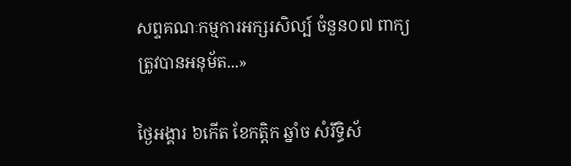សព្ទគណៈកម្មការអក្សរសិល្ប៍ ចំនួន០៧ ពាក្យ ត្រូវបានអនុម័ត...»

ថ្ងៃអង្គារ ៦កើត ខែកត្តិក ឆ្នាំច សំរឹទ្ធិស័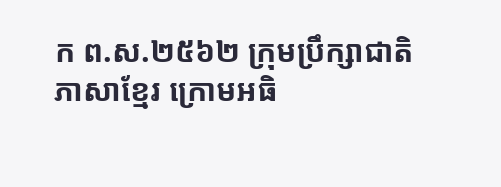ក ព.ស.២៥៦២ ក្រុមប្រឹក្សាជាតិភាសាខ្មែរ ក្រោមអធិ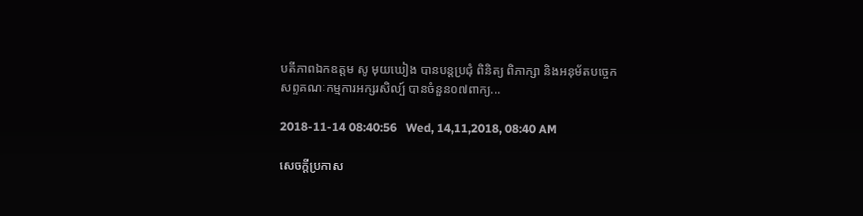បតីភាពឯកឧត្តម សូ មុយឃៀង បានបន្តប្រជុំ ពិនិត្យ ពិភាក្សា និងអនុម័តបច្ចេកសព្ទគណៈកម្មការអក្សរសិល្ប៍ បានចំនួន០៧ពាក្យ...

2018-11-14 08:40:56   Wed, 14,11,2018, 08:40 AM

សេចក្តីប្រកាស